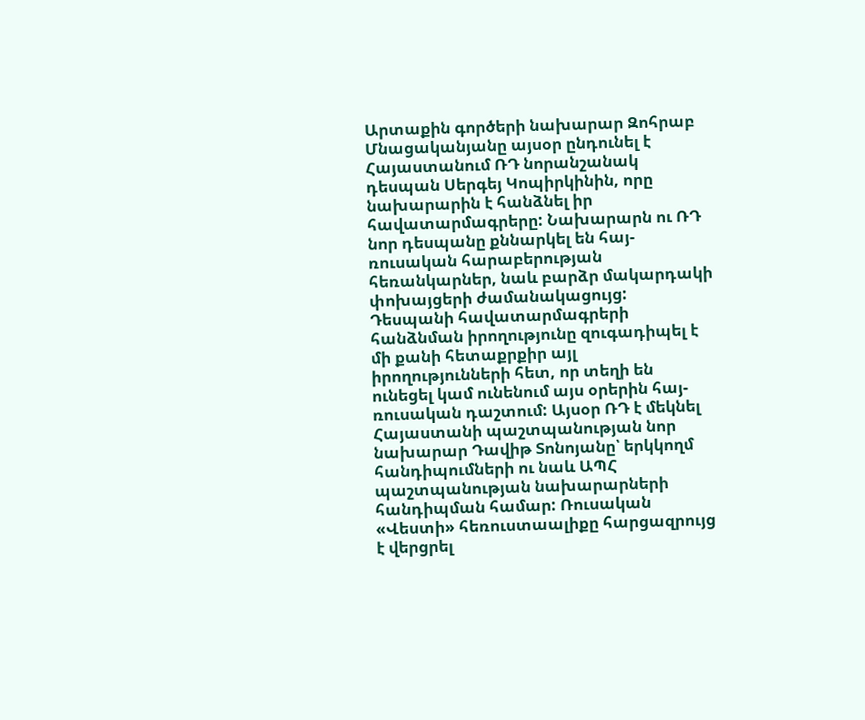Արտաքին գործերի նախարար Զոհրաբ Մնացականյանը այսօր ընդունել է Հայաստանում ՌԴ նորանշանակ դեսպան Սերգեյ Կոպիրկինին, որը նախարարին է հանձնել իր հավատարմագրերը: Նախարարն ու ՌԴ նոր դեսպանը քննարկել են հայ-ռուսական հարաբերության հեռանկարներ, նաև բարձր մակարդակի փոխայցերի ժամանակացույց: Դեսպանի հավատարմագրերի հանձնման իրողությունը զուգադիպել է մի քանի հետաքրքիր այլ իրողությունների հետ, որ տեղի են ունեցել կամ ունենում այս օրերին հայ-ռուսական դաշտում: Այսօր ՌԴ է մեկնել Հայաստանի պաշտպանության նոր նախարար Դավիթ Տոնոյանը՝ երկկողմ հանդիպումների ու նաև ԱՊՀ պաշտպանության նախարարների հանդիպման համար: Ռուսական «Վեստի» հեռուստաալիքը հարցազրույց է վերցրել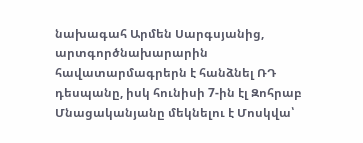նախագահ Արմեն Սարգսյանից, արտգործնախարարին հավատարմագրերն է հանձնել ՌԴ դեսպանը, իսկ հունիսի 7-ին էլ Զոհրաբ Մնացականյանը մեկնելու է Մոսկվա՝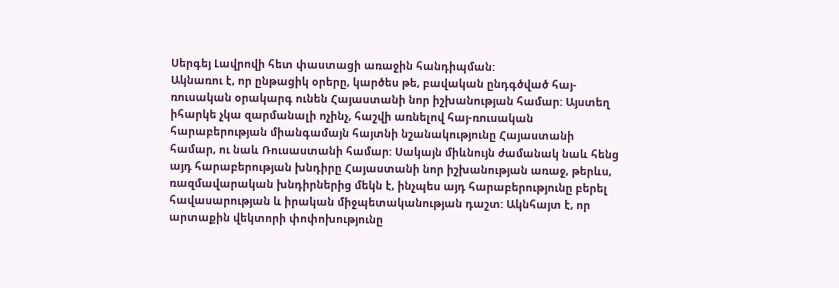Սերգեյ Լավրովի հետ փաստացի առաջին հանդիպման:
Ակնառու է, որ ընթացիկ օրերը, կարծես թե, բավական ընդգծված հայ-ռուսական օրակարգ ունեն Հայաստանի նոր իշխանության համար: Այստեղ իհարկե չկա զարմանալի ոչինչ, հաշվի առնելով հայ-ռուսական հարաբերության միանգամայն հայտնի նշանակությունը Հայաստանի համար, ու նաև Ռուսաստանի համար: Սակայն միևնույն ժամանակ նաև հենց այդ հարաբերության խնդիրը Հայաստանի նոր իշխանության առաջ, թերևս, ռազմավարական խնդիրներից մեկն է, ինչպես այդ հարաբերությունը բերել հավասարության և իրական միջպետականության դաշտ: Ակնհայտ է, որ արտաքին վեկտորի փոփոխությունը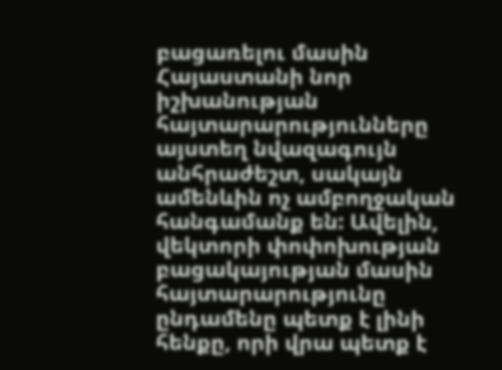բացառելու մասին Հայաստանի նոր իշխանության հայտարարությունները այստեղ նվազագույն անհրաժեշտ, սակայն ամենևին ոչ ամբողջական հանգամանք են: Ավելին, վեկտորի փոփոխության բացակայության մասին հայտարարությունը ընդամենը պետք է լինի հենքը, որի վրա պետք է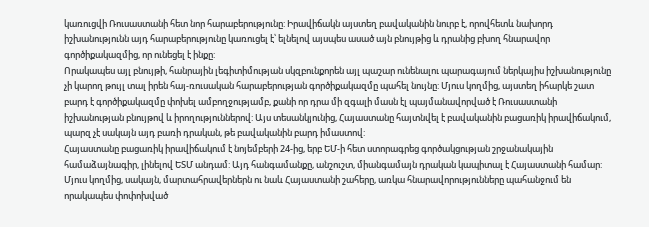կառուցվի Ռուսաստանի հետ նոր հարաբերությունը: Իրավիճակն այստեղ բավականին նուրբ է, որովհետև նախորդ իշխանությունն այդ հարաբերությունը կառուցել է՝ ելնելով այսպես ասած այն բնույթից և դրանից բխող հնարավոր գործիքակազմից, որ ունեցել է ինքը:
Որակապես այլ բնույթի, հանրային լեգիտիմության սկզբունքորեն այլ պաշար ունենալու պարագայում ներկայիս իշխանությունը չի կարող թույլ տալ իրեն հայ-ռուսական հարաբերության գործիքակազմը պահել նույնը: Մյուս կողմից, այստեղ իհարկե շատ բարդ է գործիքակազմը փոխել ամբողջությամբ, քանի որ դրա մի զգալի մասն էլ պայմանավորված է Ռուսաստանի իշխանության բնույթով և իրողություններով: Այս տեսանկյունից, Հայաստանը հայտնվել է բավականին բացառիկ իրավիճակում, պարզ չէ սակայն այդ բառի դրական, թե բավականին բարդ իմաստով:
Հայաստանը բացառիկ իրավիճակում է նոյեմբերի 24-ից, երբ ԵՄ-ի հետ ստորագրեց գործակցության շրջանակային համաձայնագիր, լինելով ԵՏՄ անդամ: Այդ հանգամանքը, անշուշտ, միանգամայն դրական կապիտալ է Հայաստանի համար: Մյուս կողմից, սակայն, մարտահրավերներն ու նաև Հայաստանի շահերը, առկա հնարավորությունները պահանջում են որակապես փոփոխված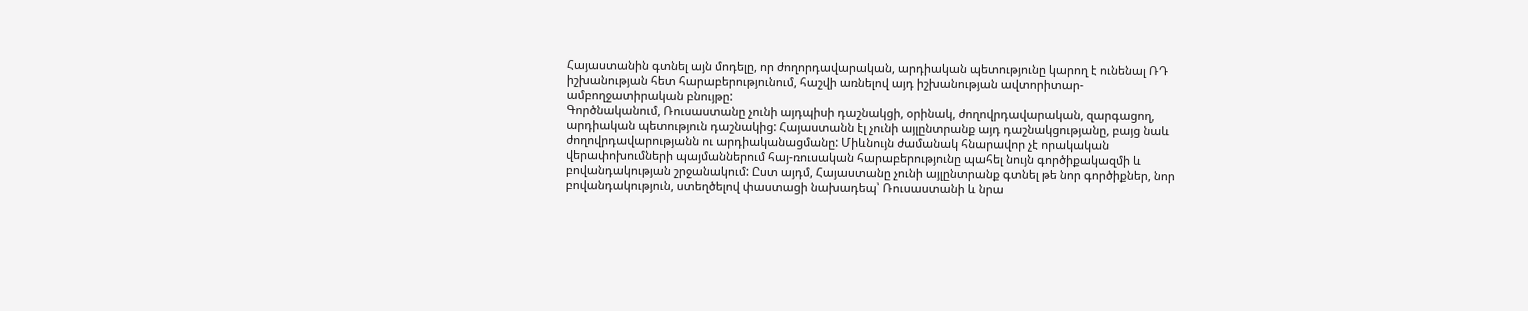Հայաստանին գտնել այն մոդելը, որ ժողորդավարական, արդիական պետությունը կարող է ունենալ ՌԴ իշխանության հետ հարաբերությունում, հաշվի առնելով այդ իշխանության ավտորիտար-ամբողջատիրական բնույթը:
Գործնականում, Ռուսաստանը չունի այդպիսի դաշնակցի, օրինակ, ժողովրդավարական, զարգացող, արդիական պետություն դաշնակից: Հայաստանն էլ չունի այլընտրանք այդ դաշնակցությանը, բայց նաև ժողովրդավարությանն ու արդիականացմանը: Միևնույն ժամանակ հնարավոր չէ որակական վերափոխումների պայմաններում հայ-ռուսական հարաբերությունը պահել նույն գործիքակազմի և բովանդակության շրջանակում: Ըստ այդմ, Հայաստանը չունի այլընտրանք գտնել թե նոր գործիքներ, նոր բովանդակություն, ստեղծելով փաստացի նախադեպ՝ Ռուսաստանի և նրա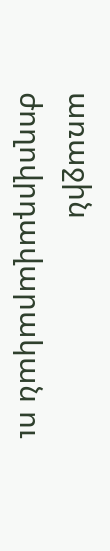առաջին ժողովրդավարական ու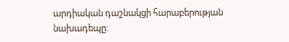արդիական դաշնակցի հարաբերության նախադեպը: